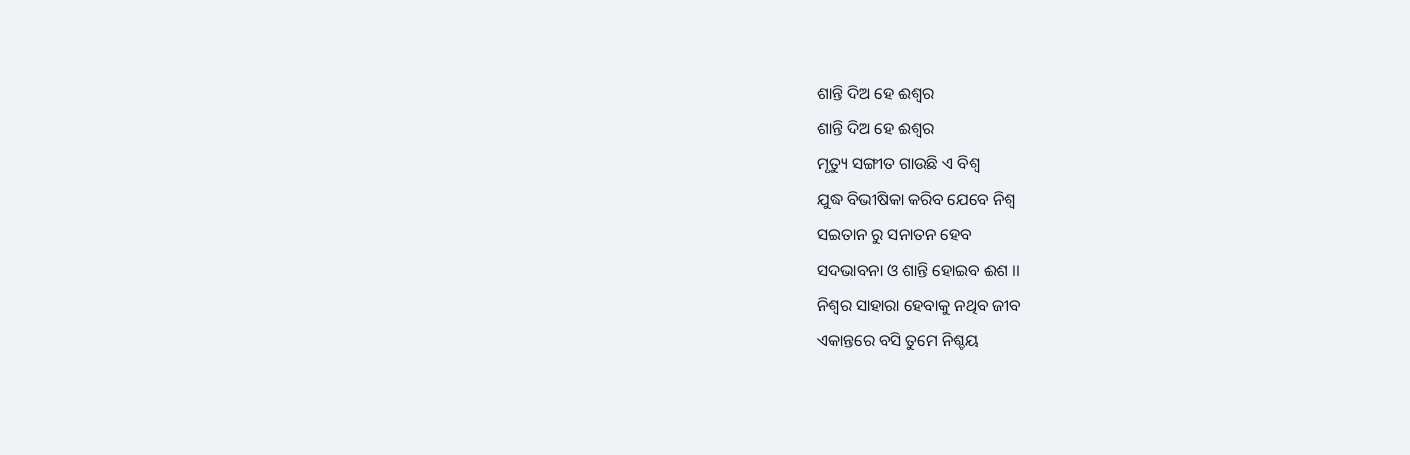ଶାନ୍ତି ଦିଅ ହେ ଈଶ୍ୱର
ଶାନ୍ତି ଦିଅ ହେ ଈଶ୍ୱର
ମୃତ୍ୟୁ ସଙ୍ଗୀତ ଗାଉଛି ଏ ବିଶ୍ୱ
ଯୁଦ୍ଧ ବିଭୀଷିକା କରିବ ଯେବେ ନିଶ୍ଵ
ସଇତାନ ରୁ ସନାତନ ହେବ
ସଦଭାବନା ଓ ଶାନ୍ତି ହୋଇବ ଈଶ ।।
ନିଶ୍ୱର ସାହାରା ହେବାକୁ ନଥିବ ଜୀବ
ଏକାନ୍ତରେ ବସି ତୁମେ ନିଶ୍ଚୟ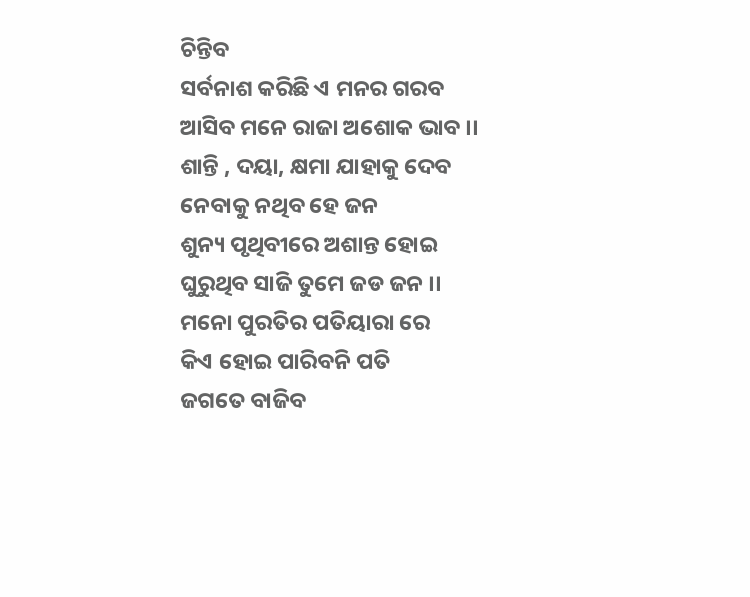ଚିନ୍ତିବ
ସର୍ବନାଶ କରିଛି ଏ ମନର ଗରବ
ଆସିବ ମନେ ରାଜା ଅଶୋକ ଭାବ ।।
ଶାନ୍ତି , ଦୟା, କ୍ଷମା ଯାହାକୁ ଦେବ
ନେବାକୁ ନଥିବ ହେ ଜନ
ଶୁନ୍ୟ ପୃଥିବୀରେ ଅଶାନ୍ତ ହୋଇ
ଘୁରୁଥିବ ସାଜି ତୁମେ ଜଡ ଜନ ।।
ମନୋ ପୁରତିର ପତିୟାରା ରେ
କିଏ ହୋଇ ପାରିବନି ପତି
ଜଗତେ ବାଜିବ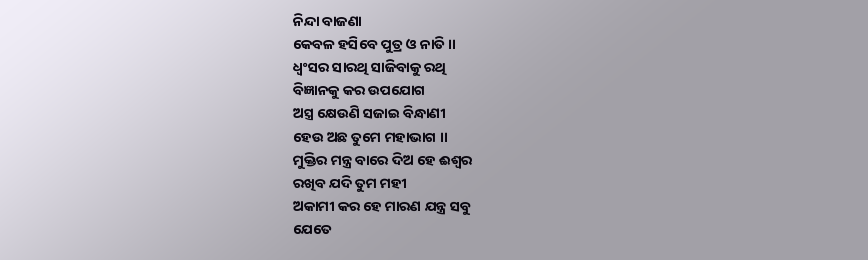ନିନ୍ଦା ବାଜଣା
କେବଳ ହସିବେ ପୁତ୍ର ଓ ନାତି ।।
ଧ୍ଵଂସର ସାରଥି ସାଜିବାକୁ ରଥି
ବିଜ୍ଞାନକୁ କର ଉପଯୋଗ
ଅସ୍ତ୍ର କ୍ଷେଉଣି ସଜାଇ ବିନ୍ଧାଣୀ
ହେଉ ଅଛ ତୁମେ ମହାଭାଗ ।।
ମୁକ୍ତିର ମନ୍ତ୍ର ବାରେ ଦିଅ ହେ ଈଶ୍ୱର
ରଖିବ ଯଦି ତୁମ ମହୀ
ଅକାମୀ କର ହେ ମାରଣ ଯନ୍ତ୍ର ସବୁ
ଯେତେ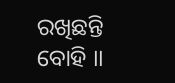ରଖିଛନ୍ତି ବୋହି ।।